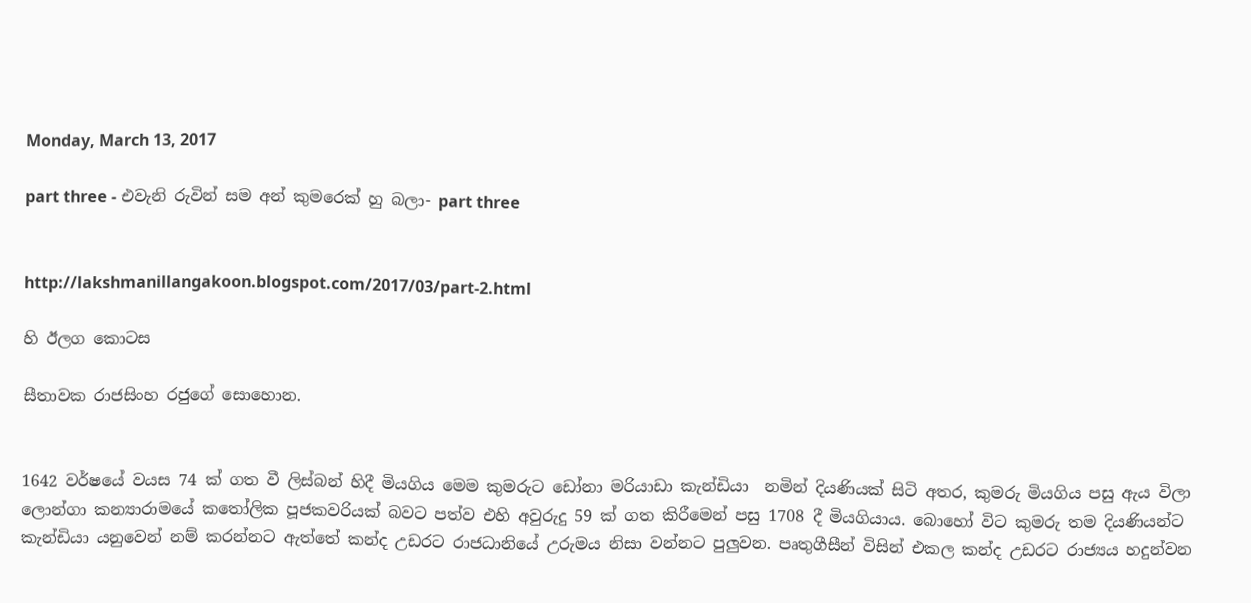Monday, March 13, 2017

part three - එවැනි රුවින් සම අන් කුමරෙක් හු බලා- part three


http://lakshmanillangakoon.blogspot.com/2017/03/part-2.html

හි ඊලග කොටස

සීතාවක රාජසිංහ රජුගේ සොහොන.


1642 වර්ෂයේ වයස 74 ක් ගත වී ලිස්බන් හිදී මියගිය මෙම කුමරුට ඩෝනා මරියාඩා කැන්ඩියා  නමින් දියණියක් සිටි අතර, කුමරු මියගිය පසු ඇය විලා ලොන්ගා කන්‍යාරාමයේ කතෝලික පූජකවරියක් බවට පත්ව එහි අවුරුදු 59 ක් ගත කිරීමෙන් පසු 1708 දී මියගියාය. බොහෝ විට කුමරු තම දියණියන්ට කැන්ඩියා යනුවෙන් නම් කරන්නට ඇත්තේ කන්ද උඩරට රාජධානියේ උරුමය නිසා වන්නට පුලුවන. පෘතුගීසීන් විසින් එකල කන්ද උඩරට රාජ්‍යය හදුන්වන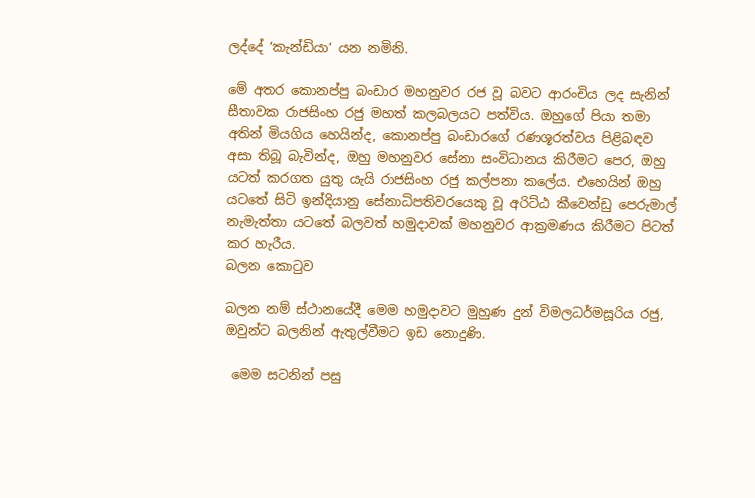ලද්දේ ‘කැන්ඩියා‘ යන නමිනි.

මේ අතර කොනප්පු බංඩාර මහනුවර රජ වූ බවට ආරංචිය ලද සැනින් සීතාවක රාජසිංහ රජු මහත් කලබලයට පත්විය. ඔහුගේ පියා තමා අතින් මියගිය හෙයින්ද, කොනප්පු බංඩාරගේ රණශූරත්වය පිළිබඳව අසා තිබූ බැවින්ද, ඔහු මහනුවර සේනා සංවිධානය කිරීමට පෙර, ඔහු යටත් කරගත යුතු යැයි රාජසිංහ රජු කල්පනා කලේය. එහෙයින් ඔහු යටතේ සිටි ඉන්දියානු සේනාධිපතිවරයෙකු වූ අරිට්ඨ කීවෙන්ඩු පෙරුමාල් නැමැත්තා යටතේ බලවත් හමුදාවක් මහනුවර ආක්‍රමණය කිරීමට පිටත් කර හැරීය.
බලන කොටුව

බලන නම් ස්ථානයේදී මෙම හමුදාවට මුහුණ දුන් විමලධර්මසූරිය රජු,  ඔවුන්ට බලනින් ඇතුල්වීමට ඉඩ නොදුණි.

 මෙම සටනින් පසු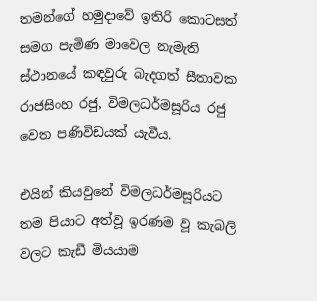තමන්ගේ හමුදාවේ ඉතිරි කොටසත් සමග පැමිණ මාවෙල නැමැති ස්ථානයේ කඳවුරු බැදගත් සීතාවක රාජසිංහ රජු, විමලධර්මසූරිය රජු වෙත පණිවිඩයක් යැවීය.

එයින් කියවුනේ විමලධර්මසූරියට තම පියාට අත්වූ ඉරණම වූ කැබලි වලට කැඩී මියයාම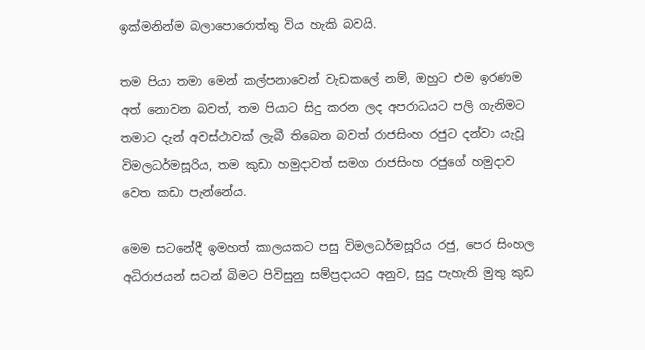ඉක්මනින්ම බලාපොරොත්තු විය හැකි බවයි.

තම පියා තමා මෙන් කල්පනාවෙන් වැඩකලේ නම්, ඔහුට එම ඉරණම අත් නොවන බවත්, තම පියාට සිදු කරන ලද අපරාධයට පලි ගැනිමට තමාට දැන් අවස්ථාවක් ලැබී තිබෙන බවත් රාජසිංහ රජුට දන්වා යැවූ විමලධර්මසූරිය, තම කුඩා හමුදාවත් සමග රාජසිංහ රජුගේ හමුදාව වෙත කඩා පැන්නේය.

මෙම සටනේදී ඉමහත් කාලයකට පසු විමලධර්මසූරිය රජු, පෙර සිංහල අධිරාජයන් සටන් බිමට පිවිසුනු සම්ප්‍රදායට අනුව, සුදු පැහැති මුතු කුඩ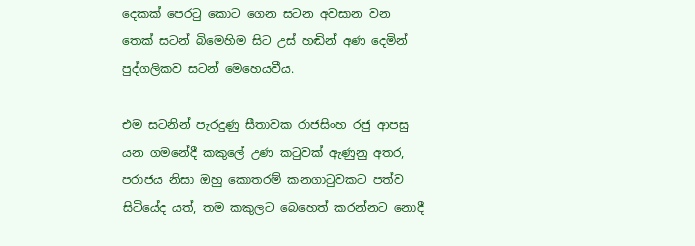දෙකක් පෙරටු කොට ගෙන සටන අවසාන වන තෙක් සටන් බිමෙහිම සිට උස් හඬින් අණ දෙමින් පුද්ගලිකව සටන් මෙහෙයවීය.

එම සටනින් පැරදුණු සීතාවක රාජසිංහ රජු ආපසු යන ගමනේදී කකුලේ උණ කටුවක් ඇණුනු අතර, පරාජය නිසා ඔහු කොතරම් කනගාටුවකට පත්ව සිටියේද යත්, තම කකුලට බෙහෙත් කරන්නට නොදී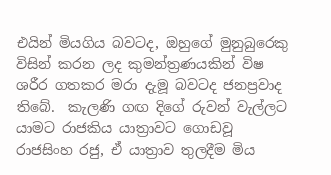එයින් මියගිය බවටද, ඔහුගේ මුනුබුරෙකු විසින් කරන ලද කුමන්ත්‍රණයකින් විෂ ශරීර ගතකර මරා දැමූ බවටද ජනප්‍රවාද තිබේ.  කැලණි ගඟ දිගේ රුවන් වැල්ලට යාමට රාජකිය යාත්‍රාවට ගොඩවූ රාජසිංහ රජු, ඒ යාත්‍රාව තුලදීම මිය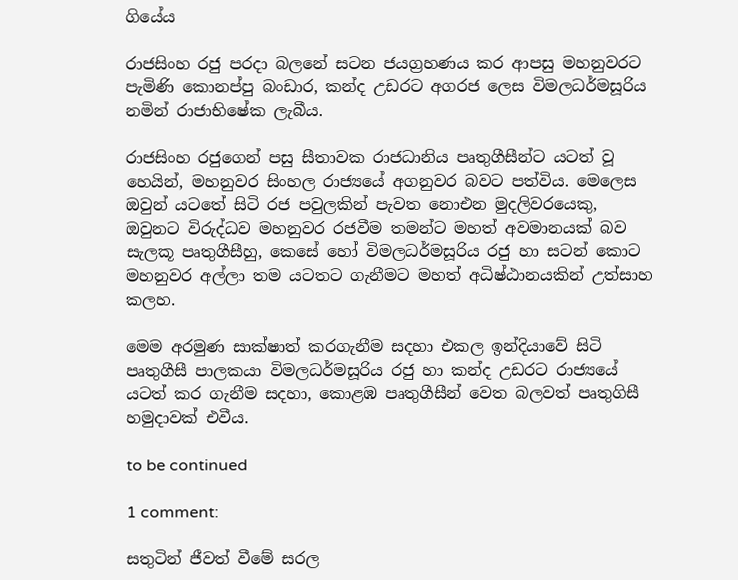ගියේය

රාජසිංහ රජු පරදා බලනේ සටන ජයග්‍රහණය කර ආපසු මහනුවරට පැමිණි කොනප්පු බංඩාර, කන්ද උඩරට අගරජ ලෙස විමලධර්මසූරිය නමින් රාජාභිෂේක ලැබීය.

රාජසිංහ රජුගෙන් පසු සීතාවක රාජධානිය පෘතුගීසීන්ට යටත් වූ හෙයින්, මහනුවර සිංහල රාජ්‍යයේ අගනුවර බවට පත්විය. මෙලෙස ඔවුන් යටතේ සිටි රජ පවුලකින් පැවත නොඑන මුදලිවරයෙකු, ඔවුනට විරුද්ධව මහනුවර රජවීම තමන්ට මහත් අවමානයක් බව සැලකූ පෘතුගීසීහු, කෙසේ හෝ විමලධර්මසූරිය රජු හා සටන් කොට මහනුවර අල්ලා තම යටතට ගැනීමට මහත් අධිෂ්ඨානයකින් උත්සාහ කලහ.

මෙම අරමුණ සාක්ෂාත් කරගැනීම සදහා එකල ඉන්දියාවේ සිටි පෘතුගීසී පාලකයා විමලධර්මසූරිය රජු හා කන්ද උඩරට රාජ්‍යයේ යටත් කර ගැනීම සදහා, කොළඹ පෘතුගීසීන් වෙත බලවත් පෘතුගිසී හමුදාවක් එවීය.

to be continued

1 comment:

සතුටින් ජීවත් වීමේ සරල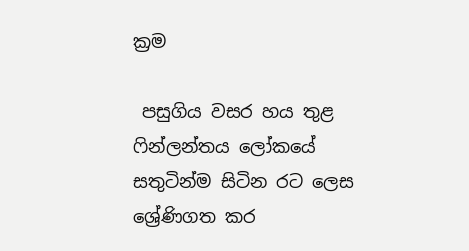ක්‍රම

 පසුගිය වසර හය තුළ ෆින්ලන්තය ලෝකයේ සතුටින්ම සිටින රට ලෙස ශ්‍රේණිගත කර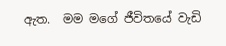ඇත.  මම මගේ ජීවිතයේ වැඩි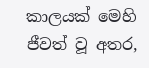කාලයක් මෙහි ජීවත් වූ අතර,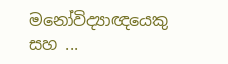මනෝවිද්‍යාඥයෙකු සහ ...